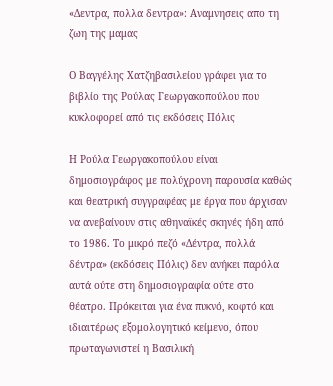«Δεντρα, πολλα δεντρα»: Αναμνησεις απο τη ζωη της μαμας

Ο Βαγγέλης Χατζηβασιλείου γράφει για το βιβλίο της Ρούλας Γεωργακοπούλου που κυκλοφορεί από τις εκδόσεις Πόλις

Η Ρούλα Γεωργακοπούλου είναι δημοσιογράφος με πολύχρονη παρουσία καθώς και θεατρική συγγραφέας με έργα που άρχισαν να ανεβαίνουν στις αθηναϊκές σκηνές ήδη από το 1986. Το μικρό πεζό «Δέντρα, πολλά δέντρα» (εκδόσεις Πόλις) δεν ανήκει παρόλα αυτά ούτε στη δημοσιογραφία ούτε στο θέατρο. Πρόκειται για ένα πυκνό, κοφτό και ιδιαιτέρως εξομολογητικό κείμενο, όπου πρωταγωνιστεί η Βασιλική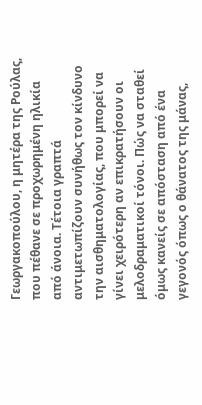Γεωργακοπούλου, η μητέρα της Ρούλας, που πέθανε σε προχωρημένη ηλικία από άνοια. Τέτοια γραπτά αντιμετωπίζουν συνήθως τον κίνδυνο την αισθηματολογίας, που μπορεί να γίνει χειρότερη αν επικρατήσουν οι μελοδραματικοί τόνοι. Πώς να σταθεί όμως κανείς σε απόσταση από ένα γεγονός όπως ο θάνατος της μάνας,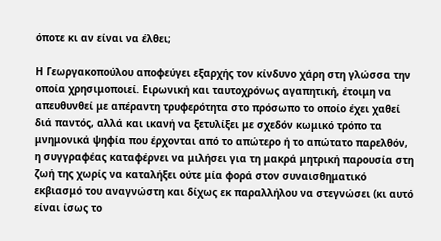όποτε κι αν είναι να έλθει;

Η Γεωργακοπούλου αποφεύγει εξαρχής τον κίνδυνο χάρη στη γλώσσα την οποία χρησιμοποιεί. Ειρωνική και ταυτοχρόνως αγαπητική, έτοιμη να απευθυνθεί με απέραντη τρυφερότητα στο πρόσωπο το οποίο έχει χαθεί διά παντός, αλλά και ικανή να ξετυλίξει με σχεδόν κωμικό τρόπο τα μνημονικά ψηφία που έρχονται από το απώτερο ή το απώτατο παρελθόν, η συγγραφέας καταφέρνει να μιλήσει για τη μακρά μητρική παρουσία στη ζωή της χωρίς να καταλήξει ούτε μία φορά στον συναισθηματικό εκβιασμό του αναγνώστη και δίχως εκ παραλλήλου να στεγνώσει (κι αυτό είναι ίσως το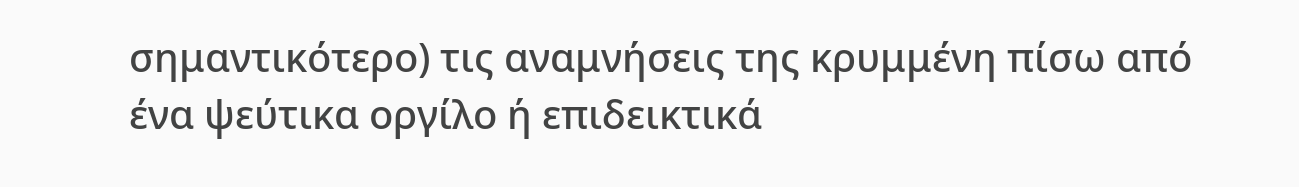σημαντικότερο) τις αναμνήσεις της κρυμμένη πίσω από ένα ψεύτικα οργίλο ή επιδεικτικά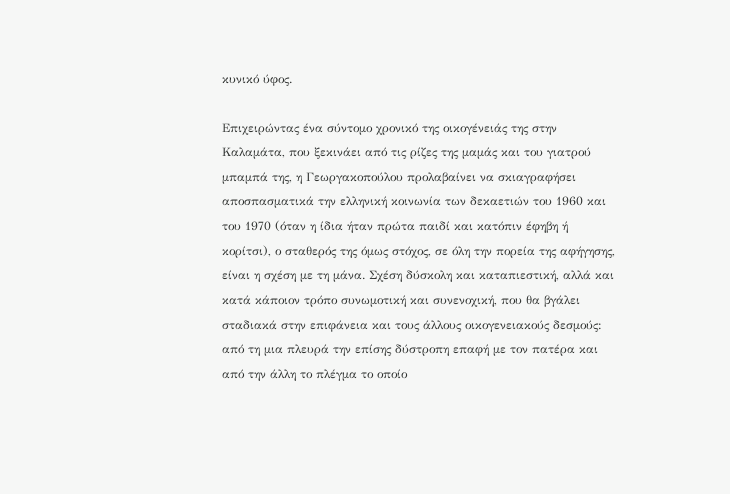κυνικό ύφος.

Επιχειρώντας ένα σύντομο χρονικό της οικογένειάς της στην Καλαμάτα, που ξεκινάει από τις ρίζες της μαμάς και του γιατρού μπαμπά της, η Γεωργακοπούλου προλαβαίνει να σκιαγραφήσει αποσπασματικά την ελληνική κοινωνία των δεκαετιών του 1960 και του 1970 (όταν η ίδια ήταν πρώτα παιδί και κατόπιν έφηβη ή κορίτσι), ο σταθερός της όμως στόχος, σε όλη την πορεία της αφήγησης, είναι η σχέση με τη μάνα. Σχέση δύσκολη και καταπιεστική, αλλά και κατά κάποιον τρόπο συνωμοτική και συνενοχική, που θα βγάλει σταδιακά στην επιφάνεια και τους άλλους οικογενειακούς δεσμούς: από τη μια πλευρά την επίσης δύστροπη επαφή με τον πατέρα και από την άλλη το πλέγμα το οποίο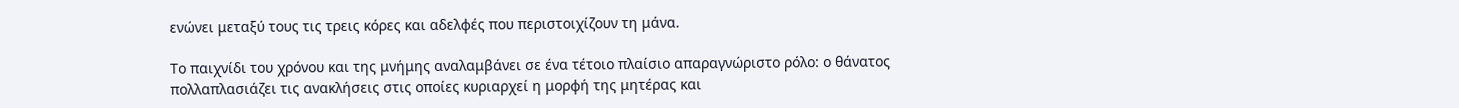ενώνει μεταξύ τους τις τρεις κόρες και αδελφές που περιστοιχίζουν τη μάνα.

Το παιχνίδι του χρόνου και της μνήμης αναλαμβάνει σε ένα τέτοιο πλαίσιο απαραγνώριστο ρόλο: ο θάνατος πολλαπλασιάζει τις ανακλήσεις στις οποίες κυριαρχεί η μορφή της μητέρας και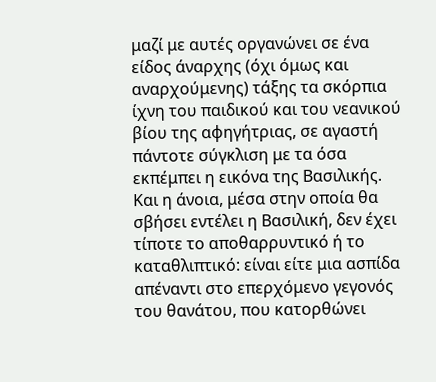μαζί με αυτές οργανώνει σε ένα είδος άναρχης (όχι όμως και αναρχούμενης) τάξης τα σκόρπια ίχνη του παιδικού και του νεανικού βίου της αφηγήτριας, σε αγαστή πάντοτε σύγκλιση με τα όσα εκπέμπει η εικόνα της Βασιλικής. Και η άνοια, μέσα στην οποία θα σβήσει εντέλει η Βασιλική, δεν έχει τίποτε το αποθαρρυντικό ή το καταθλιπτικό: είναι είτε μια ασπίδα απέναντι στο επερχόμενο γεγονός του θανάτου, που κατορθώνει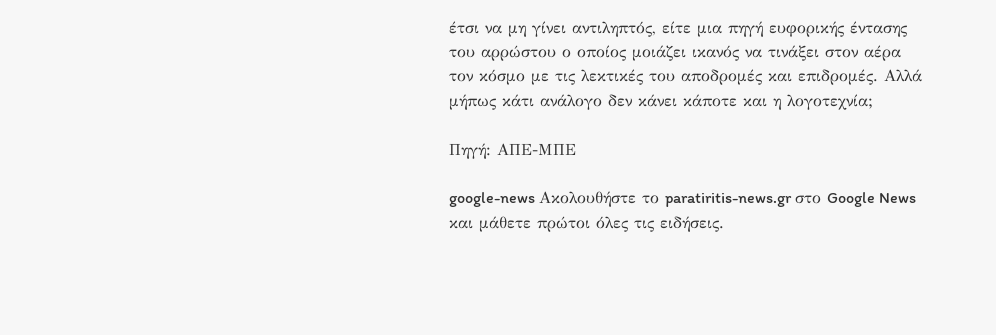έτσι να μη γίνει αντιληπτός, είτε μια πηγή ευφορικής έντασης του αρρώστου ο οποίος μοιάζει ικανός να τινάξει στον αέρα τον κόσμο με τις λεκτικές του αποδρομές και επιδρομές. Αλλά μήπως κάτι ανάλογο δεν κάνει κάποτε και η λογοτεχνία;

Πηγή: ΑΠΕ-ΜΠΕ

google-news Ακολουθήστε το paratiritis-news.gr στο Google News και μάθετε πρώτοι όλες τις ειδήσεις.